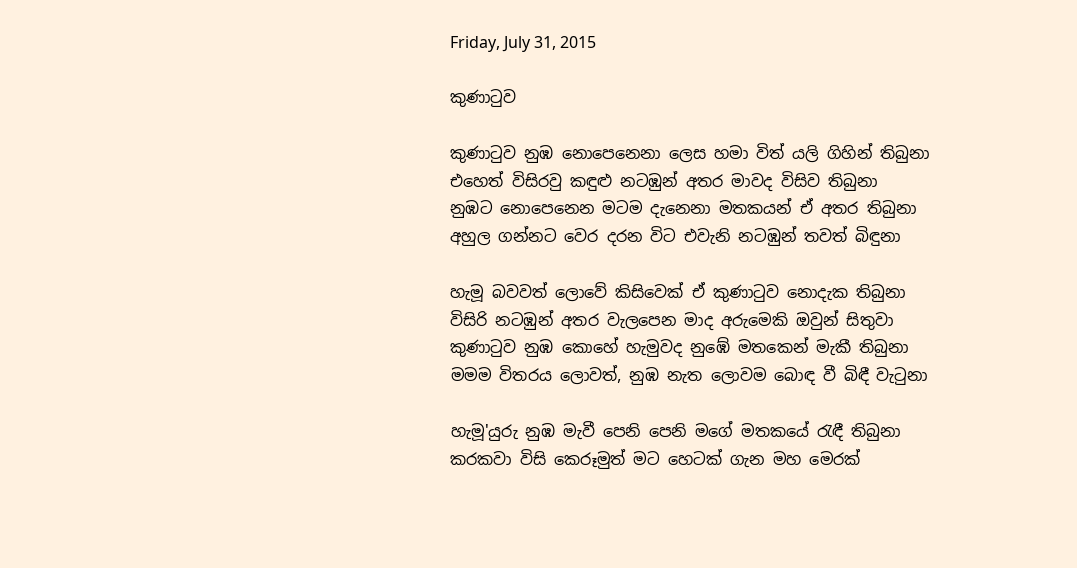Friday, July 31, 2015

කුණාටුව

කුණාටුව නුඹ නොපෙනෙනා ලෙස හමා විත් යලි ගිහින් තිබුනා
එහෙත් විසිරවු කඳුළු නටඹුන් අතර මාවද විසිව තිබුනා
නුඹට නොපෙනෙන මටම දැනෙනා මතකයන් ඒ අතර තිබුනා
අහුල ගන්නට වෙර දරන විට එවැනි නටඹුන් තවත් බිඳුනා

හැමූ බවවත් ලොවේ කිසිවෙක් ඒ කුණාටුව නොදැක තිබුනා
විසිරි නටඹුන් අතර වැලපෙන මාද අරුමෙකි ඔවුන් සිතුවා
කුණාටුව නුඹ කොහේ හැමුවද නුඹේ මතකෙන් මැකී තිබුනා
මමම විතරය ලොවත්, නුඹ නැත ලොවම බොඳ වී බිඳී වැටුනා

හැමූ'යුරු නුඹ මැවී පෙනි පෙනි මගේ මතකයේ රැඳී තිබුනා
කරකවා විසි කෙරූමුත් මට හෙටක් ගැන මහ මෙරක්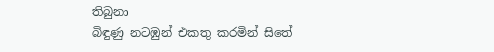තිබුනා
බිඳුණු නටඹුන් එකතු කරමින් සිතේ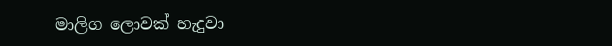මාලිග ලොවක් හැදුවා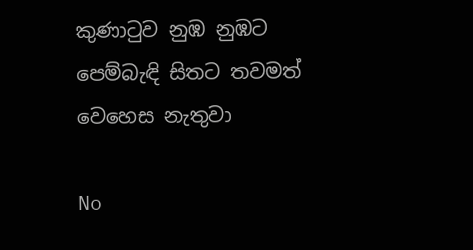කුණාටුව නුඹ නුඹට පෙම්බැඳි සිතට තවමත් වෙහෙස නැතුවා

No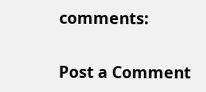comments:

Post a Comment